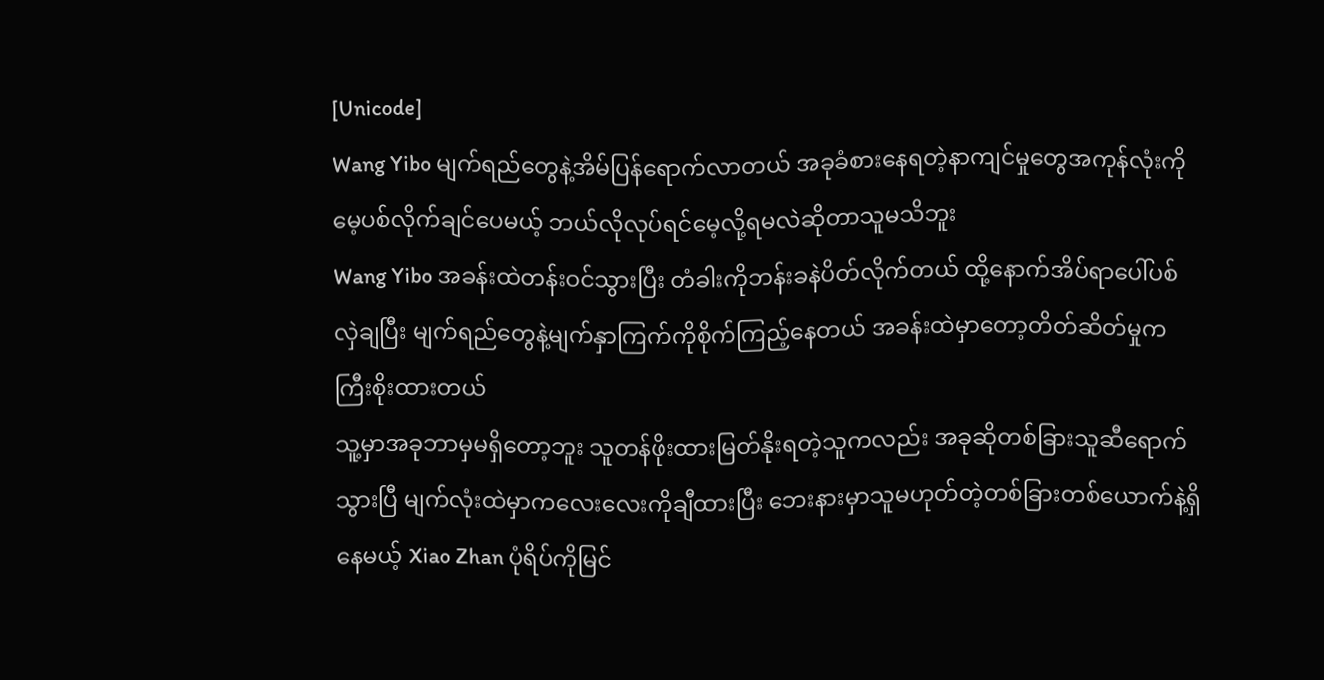[Unicode]
Wang Yibo မျက်ရည်တွေနဲ့အိမ်ပြန်ရောက်လာတယ် အခုခံစားနေရတဲ့နာကျင်မှုတွေအကုန်လုံးကိုမေ့ပစ်လိုက်ချင်ပေမယ့် ဘယ်လိုလုပ်ရင်မေ့လို့ရမလဲဆိုတာသူမသိဘူး
Wang Yibo အခန်းထဲတန်းဝင်သွားပြီး တံခါးကိုဘန်းခနဲပိတ်လိုက်တယ် ထို့နောက်အိပ်ရာပေါ်ပစ်လှဲချပြီး မျက်ရည်တွေနဲ့မျက်နှာကြက်ကိုစိုက်ကြည့်နေတယ် အခန်းထဲမှာတော့တိတ်ဆိတ်မှုကကြီးစိုးထားတယ်
သူ့မှာအခုဘာမှမရှိတော့ဘူး သူတန်ဖိုးထားမြတ်နိုးရတဲ့သူကလည်း အခုဆိုတစ်ခြားသူဆီရောက်သွားပြီ မျက်လုံးထဲမှာကလေးလေးကိုချီထားပြီး ဘေးနားမှာသူမဟုတ်တဲ့တစ်ခြားတစ်ယောက်နဲ့ရှိနေမယ့် Xiao Zhan ပုံရိပ်ကိုမြင်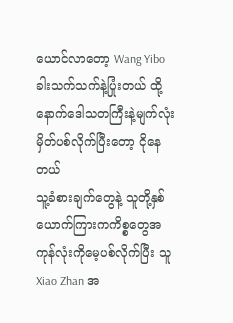ယောင်လာတော့ Wang Yibo ခါးသက်သက်နဲ့ပြုံးတယ် ထို့နောက်ဒေါသတကြီးနဲ့မျက်လုံးမှိတ်ပစ်လိုက်ပြီးတော့ ငိုနေတယ်
သူ့ခံစားချက်တွေနဲ့ သူတို့နှစ်ယောက်ကြားကကိစ္စတွေအကုန်လုံးကိုမေ့ပစ်လိုက်ပြီး သူ Xiao Zhan အ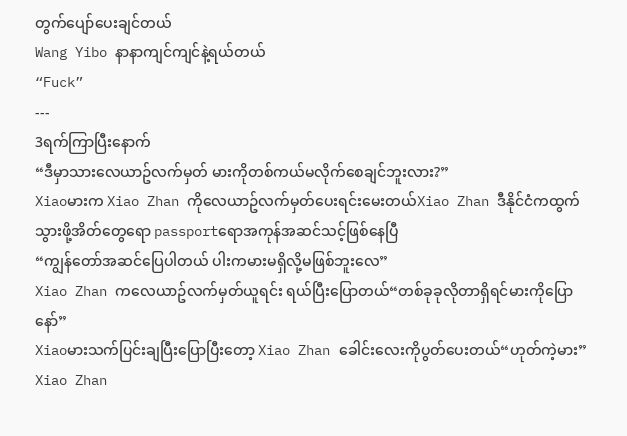တွက်ပျော်ပေးချင်တယ်
Wang Yibo နာနာကျင်ကျင်နဲ့ရယ်တယ်
“Fuck”
---
3ရက်ကြာပြီးနောက်
“ဒီမှာသားလေယာဥ်လက်မှတ် မားကိုတစ်ကယ်မလိုက်စေချင်ဘူးလား?”
Xiaoမားက Xiao Zhan ကိုလေယာဥ်လက်မှတ်ပေးရင်းမေးတယ်Xiao Zhan ဒီနိုင်ငံကထွက်သွားဖို့အိတ်တွေရော passportရောအကုန်အဆင်သင့်ဖြစ်နေပြီ
“ကျွန်တော်အဆင်ပြေပါတယ် ပါးကမားမရှိလို့မဖြစ်ဘူးလေ”
Xiao Zhan ကလေယာဥ်လက်မှတ်ယူရင်း ရယ်ပြီးပြောတယ်“တစ်ခုခုလိုတာရှိရင်မားကိုပြောနော်”
Xiaoမားသက်ပြင်းချပြီးပြောပြီးတော့ Xiao Zhan ခေါင်းလေးကိုပွတ်ပေးတယ်“ဟုတ်ကဲ့မား”
Xiao Zhan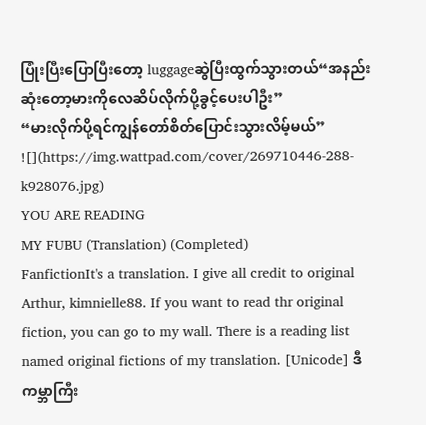ပြုံးပြီးပြောပြီးတော့ luggageဆွဲပြီးထွက်သွားတယ်“အနည်းဆုံးတော့မားကိုလေဆိပ်လိုက်ပို့ခွင့်ပေးပါဦး”
“မားလိုက်ပို့ရင်ကျွန်တော်စိတ်ပြောင်းသွားလိမ့်မယ်”
![](https://img.wattpad.com/cover/269710446-288-k928076.jpg)
YOU ARE READING
MY FUBU (Translation) (Completed)
FanfictionIt's a translation. I give all credit to original Arthur, kimnielle88. If you want to read thr original fiction, you can go to my wall. There is a reading list named original fictions of my translation. [Unicode] ဒီကမ္ဘာကြီး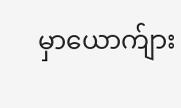မှာယောက်ျား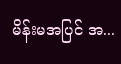မိန်းမအပြင် အ...